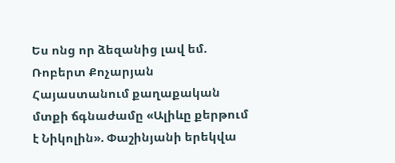Ես ոնց որ ձեզանից լավ եմ. Ռոբերտ Քոչարյան Հայաստանում քաղաքական մտքի ճգնաժամը «Ալիևը քերթում է Նիկոլին». Փաշինյանի երեկվա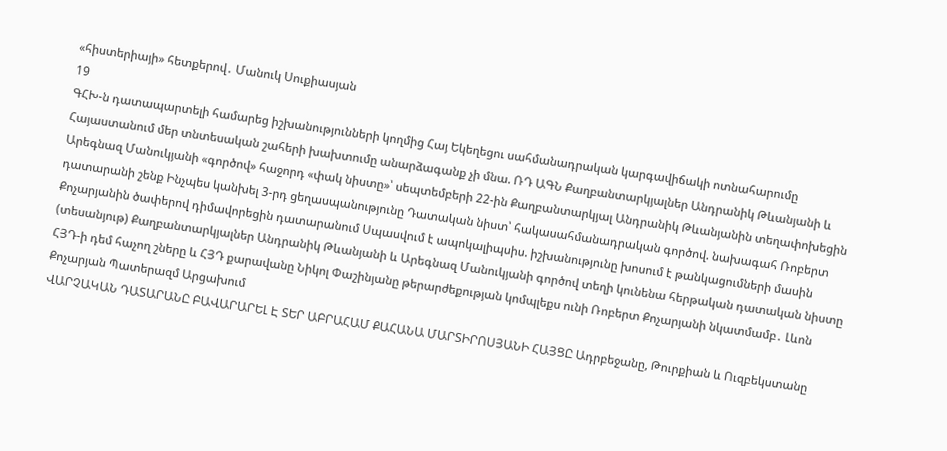«հիստերիայի» հետքերով․ Մանուկ Սուքիասյան
19
ԳՀԽ-ն դատապարտելի համարեց իշխանությունների կողմից Հայ Եկեղեցու սահմանադրական կարգավիճակի ոտնահարումը Հայաստանում մեր տնտեսական շահերի խախտումը անարձագանք չի մնա. ՌԴ ԱԳՆ Քաղբանտարկյալներ Անդրանիկ Թևանյանի և Արեգնազ Մանուկյանի «գործով» հաջորդ «փակ նիստը»՝ սեպտեմբերի 22-ին Քաղբանտարկյալ Անդրանիկ Թևանյանին տեղափոխեցին դատարանի շենք Ինչպես կանխել 3-րդ ցեղասպանությունը Դատական նիստ՝ հակասահմանադրական գործով. նախագահ Ռոբերտ Քոչարյանին ծափերով դիմավորեցին դատարանում Սպասվում է ապոկալիպսիս. իշխանությունը խոսում է թանկացումների մասին (տեսանյութ) Քաղբանտարկյալներ Անդրանիկ Թևանյանի և Արեգնազ Մանուկյանի գործով տեղի կունենա հերթական դատական նիստը ՀՅԴ-ի դեմ հաչող շները և ՀՅԴ քարավանը Նիկոլ Փաշինյանը թերարժեքության կոմպլեքս ունի Ռոբերտ Քոչարյանի նկատմամբ․ Լևոն Քոչարյան Պատերազմ Արցախում
ՎԱՐՉԱԿԱՆ ԴԱՏԱՐԱՆԸ ԲԱՎԱՐԱՐԵԼ Է ՏԵՐ ԱԲՐԱՀԱՄ ՔԱՀԱՆԱ ՄԱՐՏԻՐՈՍՅԱՆԻ ՀԱՅՑԸ Ադրբեջանը, Թուրքիան և Ուզբեկստանը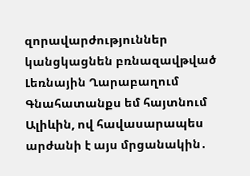զորավարժություններ կանցկացնեն բռնազավթված Լեռնային Ղարաբաղում Գնահատանքս եմ հայտնում Ալիևին, ով հավասարապես արժանի է այս մրցանակին․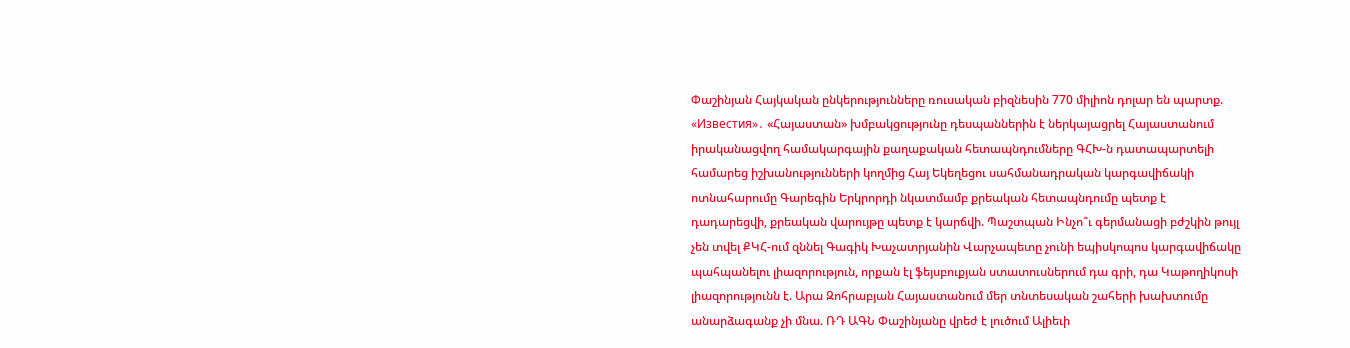Փաշինյան Հայկական ընկերությունները ռուսական բիզնեսին 770 միլիոն դոլար են պարտք. «Известия»․ «Հայաստան» խմբակցությունը դեսպաններին է ներկայացրել Հայաստանում իրականացվող համակարգային քաղաքական հետապնդումները ԳՀԽ-ն դատապարտելի համարեց իշխանությունների կողմից Հայ Եկեղեցու սահմանադրական կարգավիճակի ոտնահարումը Գարեգին Երկրորդի նկատմամբ քրեական հետապնդումը պետք է դադարեցվի, քրեական վարույթը պետք է կարճվի. Պաշտպան Ինչո՞ւ գերմանացի բժշկին թույլ չեն տվել ՔԿՀ-ում զննել Գագիկ Խաչատրյանին Վարչապետը չունի եպիսկոպոս կարգավիճակը պահպանելու լիազորություն, որքան էլ ֆեյսբուքյան ստատուսներում դա գրի, դա Կաթողիկոսի լիազորությունն է. Արա Զոհրաբյան Հայաստանում մեր տնտեսական շահերի խախտումը անարձագանք չի մնա. ՌԴ ԱԳՆ Փաշինյանը վրեժ է լուծում Ալիեւի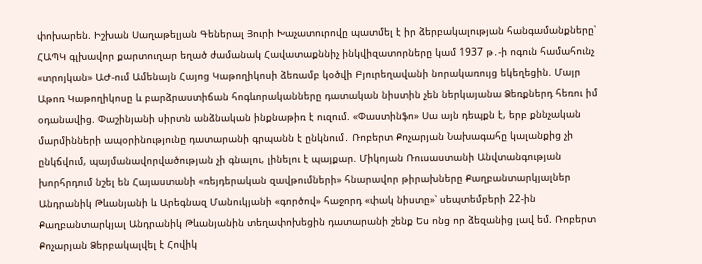փոխարեն. Իշխան Սաղաթելյան Գեներալ Յուրի Խաչատուրովը պատմել է իր ձերբակալության հանգամանքները՝ ՀԱՊԿ գլխավոր քարտուղար եղած ժամանակ Հավատաքննիչ ինկվիզատորները կամ 1937 թ․-ի ոգուն համահունչ «տրոյկան» ԱԺ-ում Ամենայն Հայոց Կաթողիկոսի ձեռամբ կօծվի Բյուրեղավանի նորակառույց եկեղեցին. Մայր Աթոռ Կաթողիկոսը և բարձրաստիճան հոգևորականները դատական նիստին չեն ներկայանա Ձեռքներդ հեռու իմ օդանավից. Փաշինյանի սիրտն անձնական ինքնաթիռ է ուզում. «Փաստինֆո» Սա այն դեպքն է, երբ քննչական մարմինների ապօրինությունը դատարանի գրպանն է ընկնում․ Ռոբերտ Քոչարյան Նախագահը կալանքից չի ընկճվում, պայմանավորվածության չի գնալու, լինելու է պայքար. Միկոյան Ռուսաստանի Անվտանգության խորհրդում նշել են Հայաստանի «ռեյդերական զավթումների» հնարավոր թիրախները Քաղբանտարկյալներ Անդրանիկ Թևանյանի և Արեգնազ Մանուկյանի «գործով» հաջորդ «փակ նիստը»՝ սեպտեմբերի 22-ին Քաղբանտարկյալ Անդրանիկ Թևանյանին տեղափոխեցին դատարանի շենք Ես ոնց որ ձեզանից լավ եմ. Ռոբերտ Քոչարյան Ձերբակալվել է Հովիկ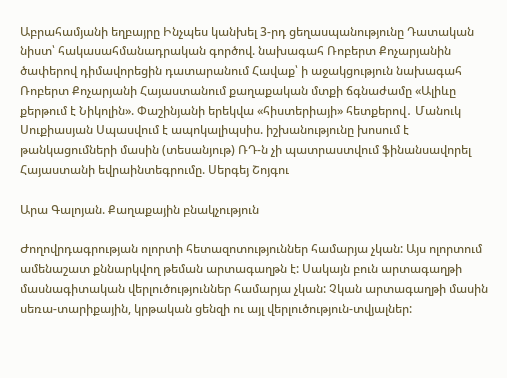Աբրահամյանի եղբայրը Ինչպես կանխել 3-րդ ցեղասպանությունը Դատական նիստ՝ հակասահմանադրական գործով. նախագահ Ռոբերտ Քոչարյանին ծափերով դիմավորեցին դատարանում Հավաք՝ ի աջակցություն նախագահ Ռոբերտ Քոչարյանի Հայաստանում քաղաքական մտքի ճգնաժամը «Ալիևը քերթում է Նիկոլին». Փաշինյանի երեկվա «հիստերիայի» հետքերով․ Մանուկ Սուքիասյան Սպասվում է ապոկալիպսիս. իշխանությունը խոսում է թանկացումների մասին (տեսանյութ) ՌԴ-ն չի պատրաստվում ֆինանսավորել Հայաստանի եվրաինտեգրումը. Սերգեյ Շոյգու

Արա Գալոյան. Քաղաքային բնակչություն

Ժողովրդագրության ոլորտի հետազոտություններ համարյա չկան: Այս ոլորտում ամենաշատ քննարկվող թեման արտագաղթն է: Սակայն բուն արտագաղթի մասնագիտական վերլուծություններ համարյա չկան: Չկան արտագաղթի մասին սեռա-տարիքային, կրթական ցենզի ու այլ վերլուծություն-տվյալներ: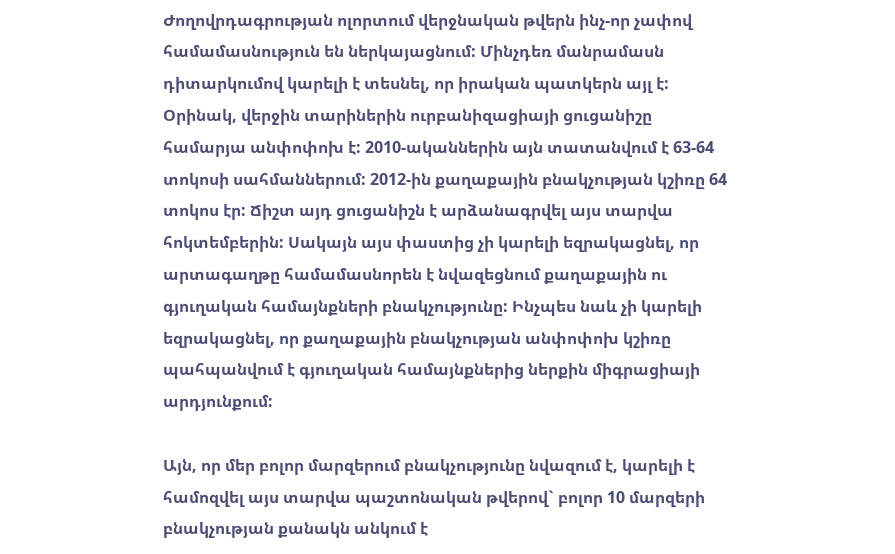Ժողովրդագրության ոլորտում վերջնական թվերն ինչ-որ չափով համամասնություն են ներկայացնում: Մինչդեռ մանրամասն դիտարկումով կարելի է տեսնել, որ իրական պատկերն այլ է: Օրինակ, վերջին տարիներին ուրբանիզացիայի ցուցանիշը համարյա անփոփոխ է: 2010-ականներին այն տատանվում է 63-64 տոկոսի սահմաններում: 2012-ին քաղաքային բնակչության կշիռը 64 տոկոս էր: Ճիշտ այդ ցուցանիշն է արձանագրվել այս տարվա հոկտեմբերին: Սակայն այս փաստից չի կարելի եզրակացնել, որ արտագաղթը համամասնորեն է նվազեցնում քաղաքային ու գյուղական համայնքների բնակչությունը: Ինչպես նաև չի կարելի եզրակացնել, որ քաղաքային բնակչության անփոփոխ կշիռը պահպանվում է գյուղական համայնքներից ներքին միգրացիայի արդյունքում:

Այն, որ մեր բոլոր մարզերում բնակչությունը նվազում է, կարելի է համոզվել այս տարվա պաշտոնական թվերով` բոլոր 10 մարզերի բնակչության քանակն անկում է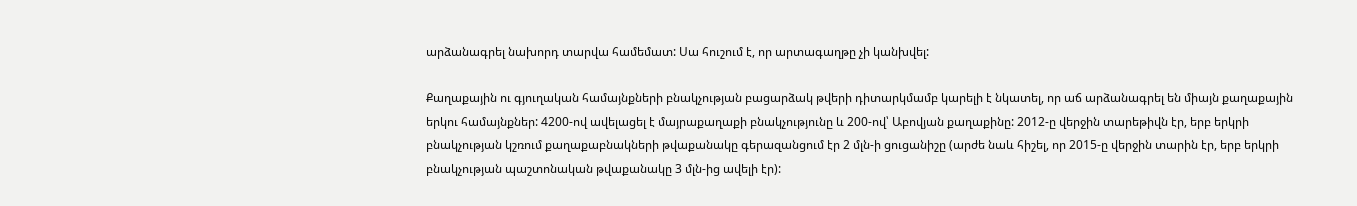արձանագրել նախորդ տարվա համեմատ: Սա հուշում է, որ արտագաղթը չի կանխվել:

Քաղաքային ու գյուղական համայնքների բնակչության բացարձակ թվերի դիտարկմամբ կարելի է նկատել, որ աճ արձանագրել են միայն քաղաքային երկու համայնքներ: 4200-ով ավելացել է մայրաքաղաքի բնակչությունը և 200-ով՝ Աբովյան քաղաքինը: 2012-ը վերջին տարեթիվն էր, երբ երկրի բնակչության կշռում քաղաքաբնակների թվաքանակը գերազանցում էր 2 մլն-ի ցուցանիշը (արժե նաև հիշել, որ 2015-ը վերջին տարին էր, երբ երկրի բնակչության պաշտոնական թվաքանակը 3 մլն-ից ավելի էր):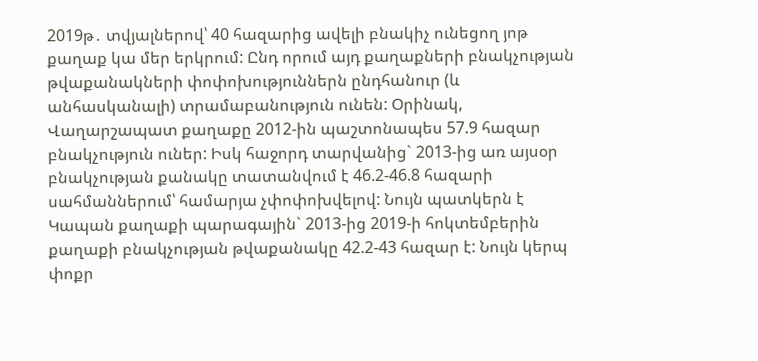2019թ․ տվյալներով՝ 40 հազարից ավելի բնակիչ ունեցող յոթ քաղաք կա մեր երկրում: Ընդ որում այդ քաղաքների բնակչության թվաքանակների փոփոխություններն ընդհանուր (և անհասկանալի) տրամաբանություն ունեն: Օրինակ, Վաղարշապատ քաղաքը 2012-ին պաշտոնապես 57.9 հազար բնակչություն ուներ: Իսկ հաջորդ տարվանից` 2013-ից առ այսօր բնակչության քանակը տատանվում է 46.2-46.8 հազարի սահմաններում՝ համարյա չփոփոխվելով: Նույն պատկերն է Կապան քաղաքի պարագային` 2013-ից 2019-ի հոկտեմբերին քաղաքի բնակչության թվաքանակը 42.2-43 հազար է: Նույն կերպ փոքր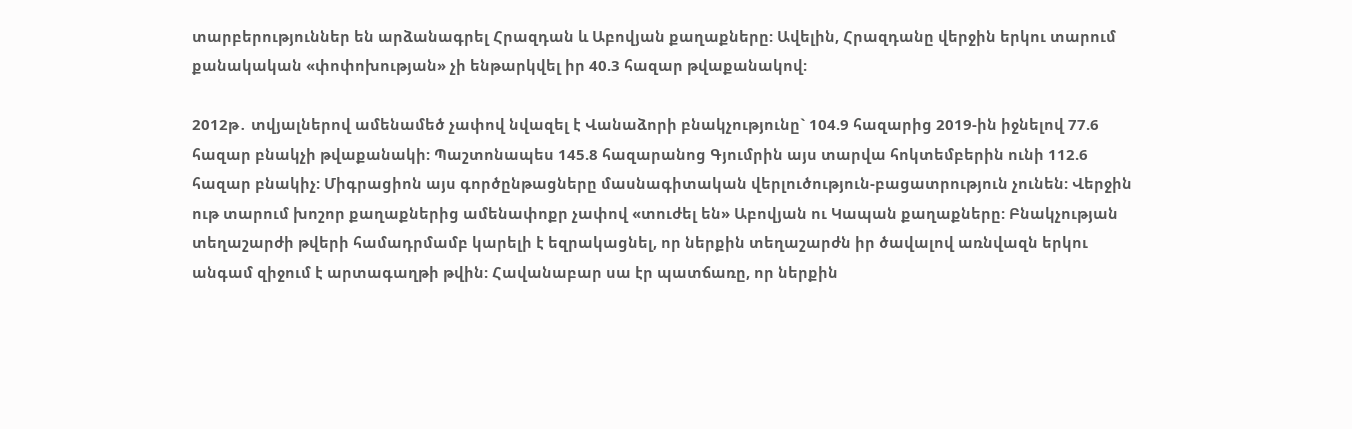տարբերություններ են արձանագրել Հրազդան և Աբովյան քաղաքները: Ավելին, Հրազդանը վերջին երկու տարում քանակական «փոփոխության» չի ենթարկվել իր 40.3 հազար թվաքանակով:

2012թ․ տվյալներով ամենամեծ չափով նվազել է Վանաձորի բնակչությունը` 104.9 հազարից 2019-ին իջնելով 77.6 հազար բնակչի թվաքանակի: Պաշտոնապես 145.8 հազարանոց Գյումրին այս տարվա հոկտեմբերին ունի 112.6 հազար բնակիչ: Միգրացիոն այս գործընթացները մասնագիտական վերլուծություն-բացատրություն չունեն: Վերջին ութ տարում խոշոր քաղաքներից ամենափոքր չափով «տուժել են» Աբովյան ու Կապան քաղաքները: Բնակչության տեղաշարժի թվերի համադրմամբ կարելի է եզրակացնել, որ ներքին տեղաշարժն իր ծավալով առնվազն երկու անգամ զիջում է արտագաղթի թվին: Հավանաբար սա էր պատճառը, որ ներքին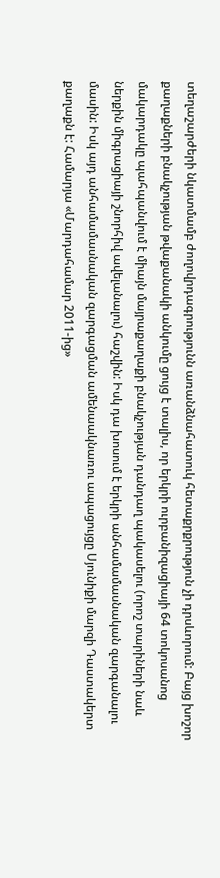տեղաշարժերի նկատմամբ ժողովրդագրությունն առանձնահատուկ հետաքրքրություն չի դրսևորում: Բայց խոշոր քաղաքների բնակչության թվաքանակի անկումը ցույց է տալիս, որ երկրի ուրբանիզացիայի 64 տոկոսանոց մակարդակը պահպանվում է միայն մայրաքաղաքի բնակչության դանդաղ պակասելու (որոշ տարիների նաև ներքին միգրացիայի շնորհիվ ավելանալու) հաշվին: Իսկ դա խոսում է երկրի անհամամասնական զարգանալու մասին: Իսկ այդ անհամամասնական զարգացման ամենաակնառու ապացույցը Սյունիքի մարզի Դաստակերտ քաղաքն է: Համարյա «Մարդահամար 2011-ից»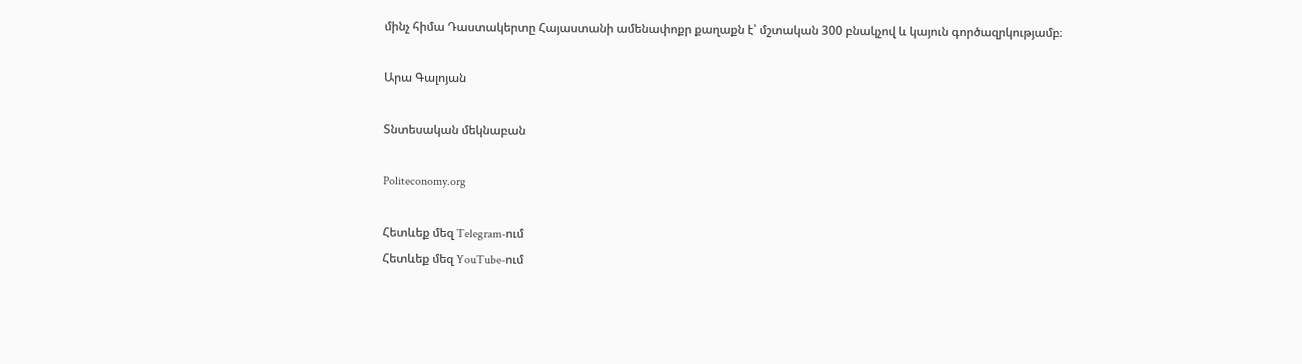մինչ հիմա Դաստակերտը Հայաստանի ամենափոքր քաղաքն է՝ մշտական 300 բնակչով և կայուն գործազրկությամբ։

Արա Գալոյան

Տնտեսական մեկնաբան

Politeconomy.org

Հետևեք մեզ Telegram-ում
Հետևեք մեզ YouTube-ում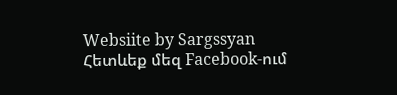Websiite by Sargssyan
Հետևեք մեզ Facebook-ում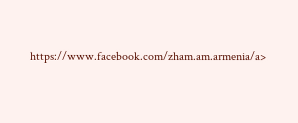https://www.facebook.com/zham.am.armenia/a>